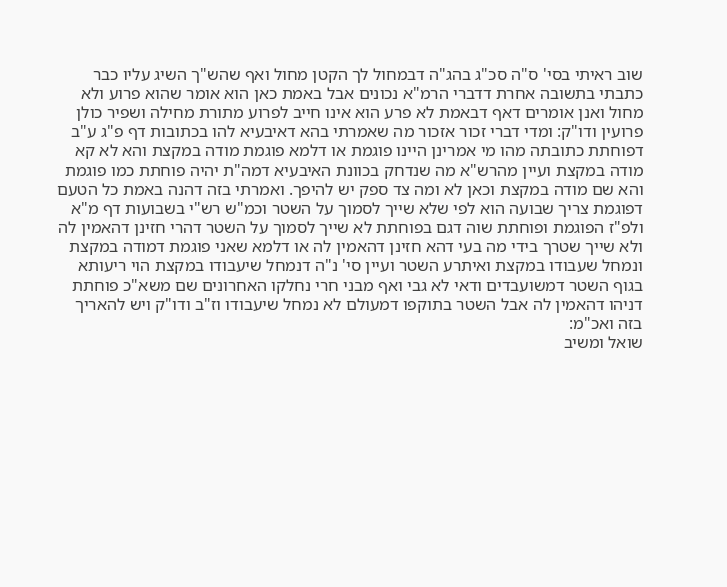שוב ראיתי בסי' ס"ה סכ"ג בהג"ה דבמחול לך הקטן מחול ואף שהש"ך השיג עליו כבר כתבתי בתשובה אחרת דדברי הרמ"א נכונים אבל באמת כאן הוא אומר שהוא פרוע ולא מחול ואנן אומרים דאף דבאמת לא פרע הוא אינו חייב לפרוע מתורת מחילה ושפיר כולן פרועין ודו"ק: ומדי דברי זכור אזכור מה שאמרתי בהא דאיבעיא להו בכתובות דף פ"ג ע"ב דפוחתת כתובתה מהו מי אמרינן היינו פוגמת או דלמא פוגמת מודה במקצת והא לא קא מודה במקצת ועיין מהרש"א מה שנדחק בכוונת האיבעיא דמה"ת יהיה פוחתת כמו פוגמת והא שם מודה במקצת וכאן לא ומה צד ספק יש להיפך. ואמרתי בזה דהנה באמת כל הטעם דפוגמת צריך שבועה הוא לפי שלא שייך לסמוך על השטר וכמ"ש רש"י בשבועות דף מ"א ולפ"ז הפוגמת ופוחתת שוה דגם בפוחתת לא שייך לסמוך על השטר דהרי חזינן דהאמין לה ולא שייך שטרך בידי מה בעי דהא חזינן דהאמין לה או דלמא שאני פוגמת דמודה במקצת ונמחל שעבודו במקצת ואיתרע השטר ועיין סי' נ"ה דנמחל שיעבודו במקצת הוי ריעותא בגוף השטר דמשועבדים ודאי לא גבי ואף מבני חרי נחלקו האחרונים שם משא"כ פוחתת דניהו דהאמין לה אבל השטר בתוקפו דמעולם לא נמחל שיעבודו וז"ב ודו"ק ויש להאריך בזה ואכ"מ:
שואל ומשיב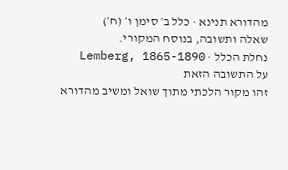מהדורא תנינא · כלל ב׳ סימן ו׳ (ח׳)
שאלה ותשובה, בנוסח המקורי.
נחלת הכלל · Lemberg, 1865-1890
על התשובה הזאת
זהו מקור הלכתי מתוך שואל ומשיב מהדורא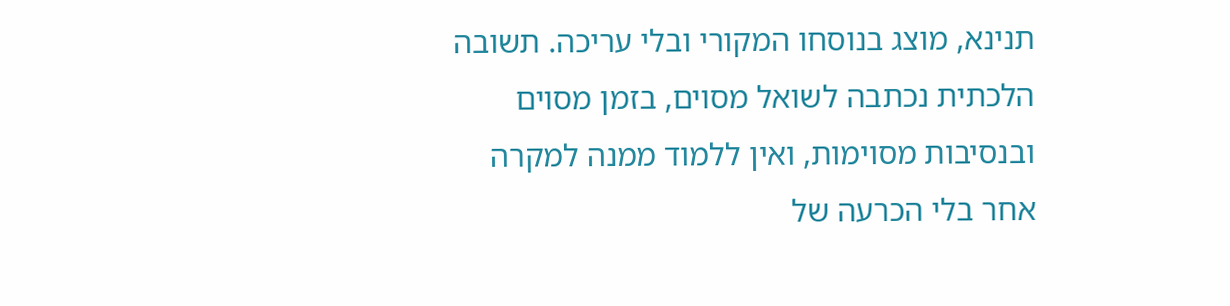תנינא, מוצג בנוסחו המקורי ובלי עריכה. תשובה הלכתית נכתבה לשואל מסוים, בזמן מסוים ובנסיבות מסוימות, ואין ללמוד ממנה למקרה אחר בלי הכרעה של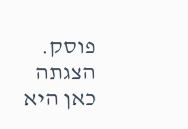פוסק. הצגתה כאן היא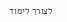לצורך לימוד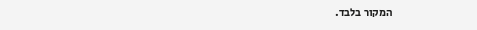המקור בלבד.